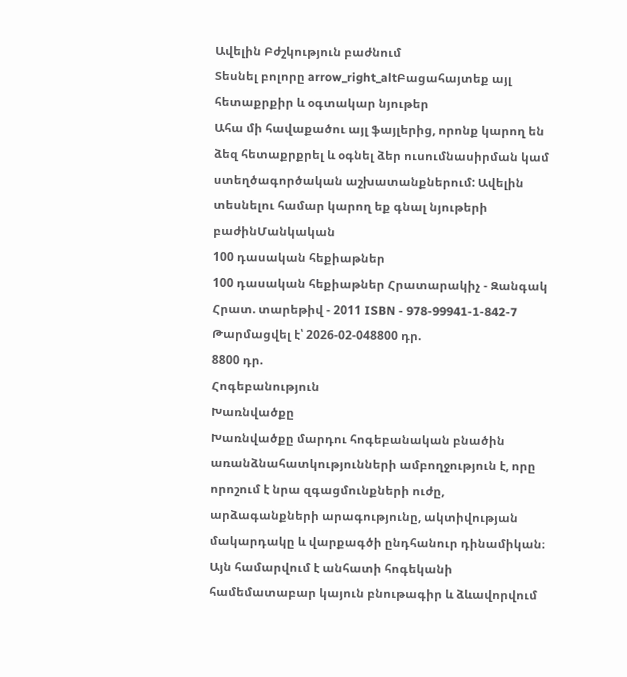Ավելին Բժշկություն բաժնում
Տեսնել բոլորը arrow_right_altԲացահայտեք այլ հետաքրքիր և օգտակար նյութեր
Ահա մի հավաքածու այլ ֆայլերից, որոնք կարող են ձեզ հետաքրքրել և օգնել ձեր ուսումնասիրման կամ ստեղծագործական աշխատանքներում: Ավելին տեսնելու համար կարող եք գնալ նյութերի բաժինՄանկական
100 դասական հեքիաթներ
100 դասական հեքիաթներ Հրատարակիչ - Զանգակ Հրատ. տարեթիվ - 2011 ISBN - 978-99941-1-842-7
Թարմացվել է՝ 2026-02-048800 դր.
8800 դր.
Հոգեբանություն
Խառնվածքը
Խառնվածքը մարդու հոգեբանական բնածին առանձնահատկությունների ամբողջություն է, որը որոշում է նրա զգացմունքների ուժը, արձագանքների արագությունը, ակտիվության մակարդակը և վարքագծի ընդհանուր դինամիկան։ Այն համարվում է անհատի հոգեկանի համեմատաբար կայուն բնութագիր և ձևավորվում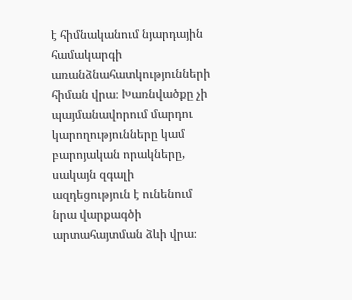է հիմնականում նյարդային համակարգի առանձնահատկությունների հիման վրա։ Խառնվածքը չի պայմանավորում մարդու կարողությունները կամ բարոյական որակները, սակայն զգալի ազդեցություն է ունենում նրա վարքագծի արտահայտման ձևի վրա։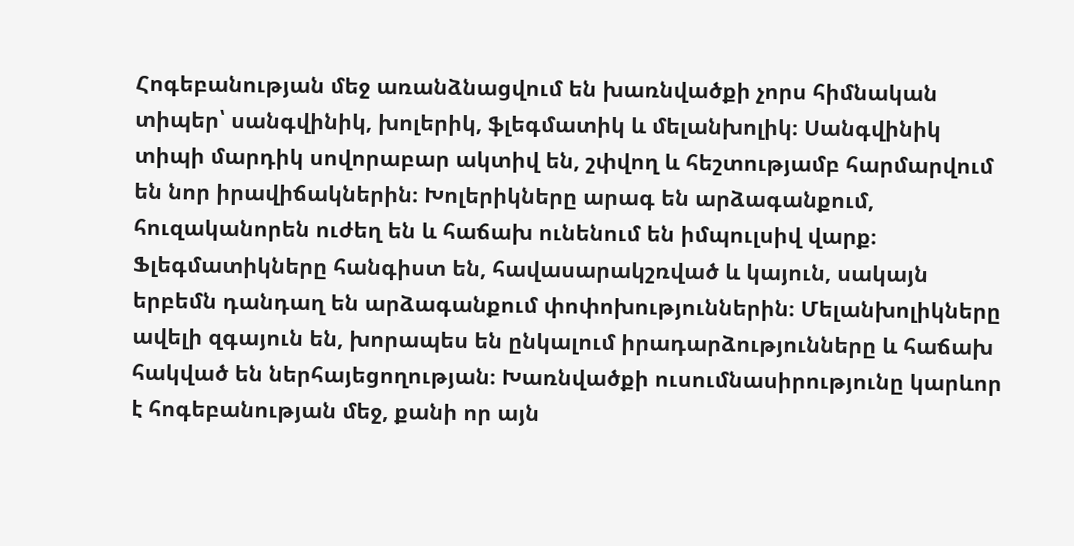Հոգեբանության մեջ առանձնացվում են խառնվածքի չորս հիմնական տիպեր՝ սանգվինիկ, խոլերիկ, ֆլեգմատիկ և մելանխոլիկ։ Սանգվինիկ տիպի մարդիկ սովորաբար ակտիվ են, շփվող և հեշտությամբ հարմարվում են նոր իրավիճակներին։ Խոլերիկները արագ են արձագանքում, հուզականորեն ուժեղ են և հաճախ ունենում են իմպուլսիվ վարք։ Ֆլեգմատիկները հանգիստ են, հավասարակշռված և կայուն, սակայն երբեմն դանդաղ են արձագանքում փոփոխություններին։ Մելանխոլիկները ավելի զգայուն են, խորապես են ընկալում իրադարձությունները և հաճախ հակված են ներհայեցողության։ Խառնվածքի ուսումնասիրությունը կարևոր է հոգեբանության մեջ, քանի որ այն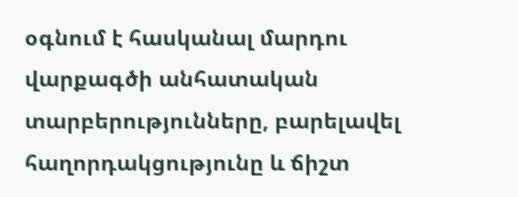օգնում է հասկանալ մարդու վարքագծի անհատական տարբերությունները, բարելավել հաղորդակցությունը և ճիշտ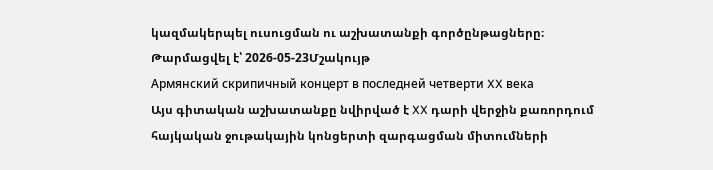կազմակերպել ուսուցման ու աշխատանքի գործընթացները։
Թարմացվել է՝ 2026-05-23Մշակույթ
Армянский скрипичный концерт в последней четверти XX века
Այս գիտական աշխատանքը նվիրված է XX դարի վերջին քառորդում հայկական ջութակային կոնցերտի զարգացման միտումների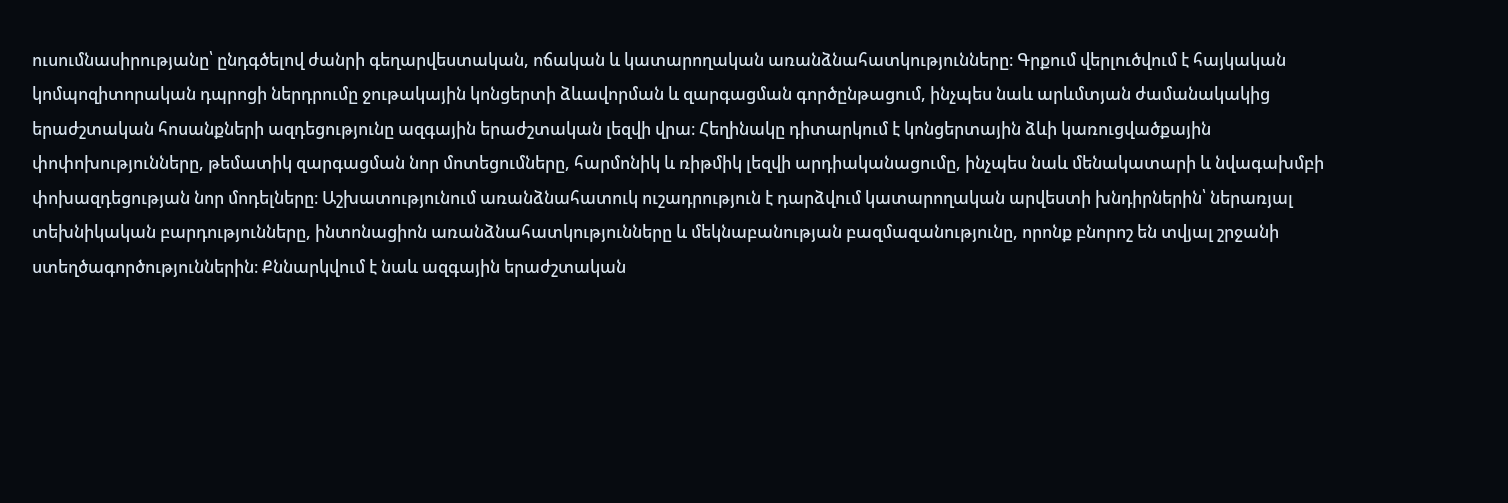ուսումնասիրությանը՝ ընդգծելով ժանրի գեղարվեստական, ոճական և կատարողական առանձնահատկությունները։ Գրքում վերլուծվում է հայկական կոմպոզիտորական դպրոցի ներդրումը ջութակային կոնցերտի ձևավորման և զարգացման գործընթացում, ինչպես նաև արևմտյան ժամանակակից երաժշտական հոսանքների ազդեցությունը ազգային երաժշտական լեզվի վրա։ Հեղինակը դիտարկում է կոնցերտային ձևի կառուցվածքային փոփոխությունները, թեմատիկ զարգացման նոր մոտեցումները, հարմոնիկ և ռիթմիկ լեզվի արդիականացումը, ինչպես նաև մենակատարի և նվագախմբի փոխազդեցության նոր մոդելները։ Աշխատությունում առանձնահատուկ ուշադրություն է դարձվում կատարողական արվեստի խնդիրներին՝ ներառյալ տեխնիկական բարդությունները, ինտոնացիոն առանձնահատկությունները և մեկնաբանության բազմազանությունը, որոնք բնորոշ են տվյալ շրջանի ստեղծագործություններին։ Քննարկվում է նաև ազգային երաժշտական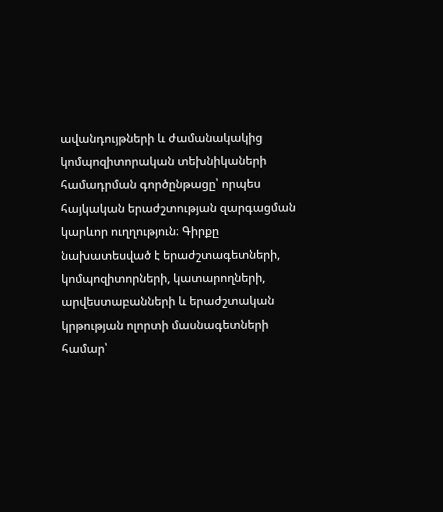ավանդույթների և ժամանակակից կոմպոզիտորական տեխնիկաների համադրման գործընթացը՝ որպես հայկական երաժշտության զարգացման կարևոր ուղղություն։ Գիրքը նախատեսված է երաժշտագետների, կոմպոզիտորների, կատարողների, արվեստաբանների և երաժշտական կրթության ոլորտի մասնագետների համար՝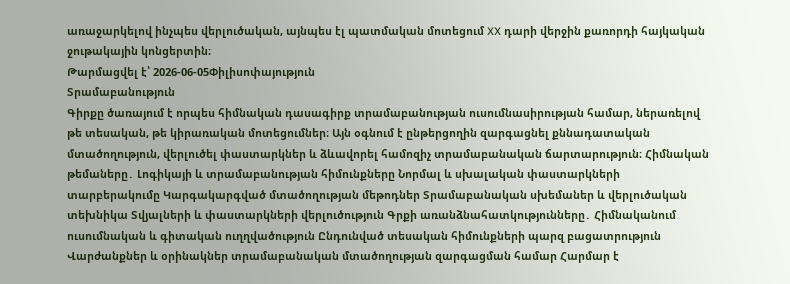առաջարկելով ինչպես վերլուծական, այնպես էլ պատմական մոտեցում XX դարի վերջին քառորդի հայկական ջութակային կոնցերտին։
Թարմացվել է՝ 2026-06-05Փիլիսոփայություն
Տրամաբանություն
Գիրքը ծառայում է որպես հիմնական դասագիրք տրամաբանության ուսումնասիրության համար, ներառելով թե տեսական, թե կիրառական մոտեցումներ։ Այն օգնում է ընթերցողին զարգացնել քննադատական մտածողություն, վերլուծել փաստարկներ և ձևավորել համոզիչ տրամաբանական ճարտարություն։ Հիմնական թեմաները․ Լոգիկայի և տրամաբանության հիմունքները Նորմալ և սխալական փաստարկների տարբերակումը Կարգակարգված մտածողության մեթոդներ Տրամաբանական սխեմաներ և վերլուծական տեխնիկա Տվյալների և փաստարկների վերլուծություն Գրքի առանձնահատկությունները․ Հիմնականում ուսումնական և գիտական ուղղվածություն Ընդունված տեսական հիմունքների պարզ բացատրություն Վարժանքներ և օրինակներ տրամաբանական մտածողության զարգացման համար Հարմար է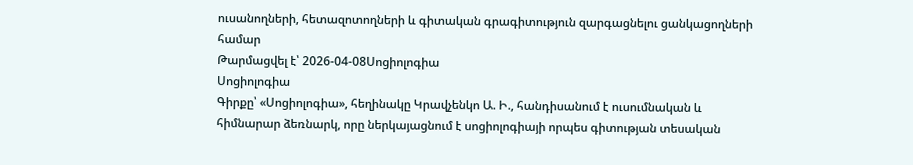ուսանողների, հետազոտողների և գիտական գրագիտություն զարգացնելու ցանկացողների համար
Թարմացվել է՝ 2026-04-08Սոցիոլոգիա
Սոցիոլոգիա
Գիրքը՝ «Սոցիոլոգիա», հեղինակը Կրավչենկո Ա. Ի., հանդիսանում է ուսումնական և հիմնարար ձեռնարկ, որը ներկայացնում է սոցիոլոգիայի որպես գիտության տեսական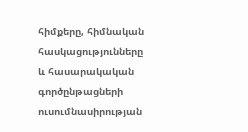հիմքերը, հիմնական հասկացությունները և հասարակական գործընթացների ուսումնասիրության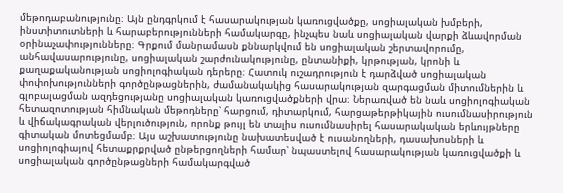մեթոդաբանությունը։ Այն ընդգրկում է հասարակության կառուցվածքը, սոցիալական խմբերի, ինստիտուտների և հարաբերությունների համակարգը, ինչպես նաև սոցիալական վարքի ձևավորման օրինաչափությունները։ Գրքում մանրամասն քննարկվում են սոցիալական շերտավորումը, անհավասարությունը, սոցիալական շարժունակությունը, ընտանիքի, կրթության, կրոնի և քաղաքականության սոցիոլոգիական դերերը։ Հատուկ ուշադրություն է դարձված սոցիալական փոփոխությունների գործընթացներին, ժամանակակից հասարակության զարգացման միտումներին և գլոբալացման ազդեցությանը սոցիալական կառուցվածքների վրա։ Ներառված են նաև սոցիոլոգիական հետազոտության հիմնական մեթոդները՝ հարցում, դիտարկում, հարցաթերթիկային ուսումնասիրություն և վիճակագրական վերլուծություն, որոնք թույլ են տալիս ուսումնասիրել հասարակական երևույթները գիտական մոտեցմամբ։ Այս աշխատությունը նախատեսված է ուսանողների, դասախոսների և սոցիոլոգիայով հետաքրքրված ընթերցողների համար՝ նպաստելով հասարակության կառուցվածքի և սոցիալական գործընթացների համակարգված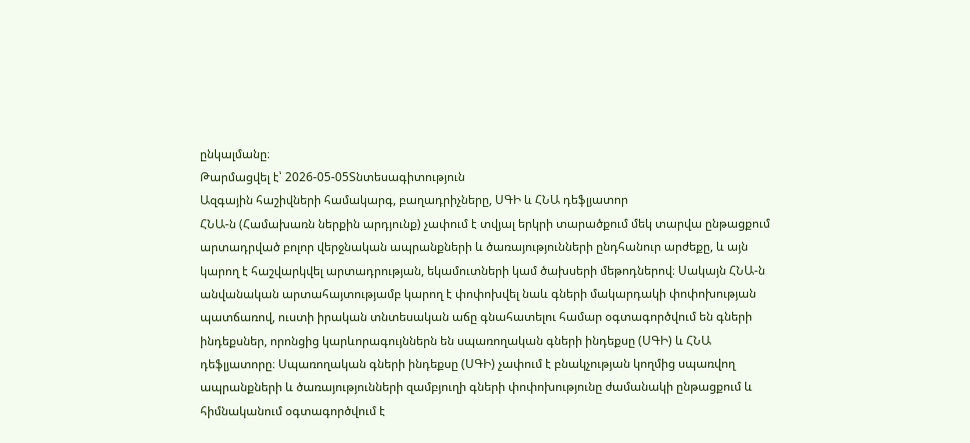ընկալմանը։
Թարմացվել է՝ 2026-05-05Տնտեսագիտություն
Ազգային հաշիվների համակարգ, բաղադրիչները, ՍԳԻ և ՀՆԱ դեֆլյատոր
ՀՆԱ-ն (Համախառն ներքին արդյունք) չափում է տվյալ երկրի տարածքում մեկ տարվա ընթացքում արտադրված բոլոր վերջնական ապրանքների և ծառայությունների ընդհանուր արժեքը, և այն կարող է հաշվարկվել արտադրության, եկամուտների կամ ծախսերի մեթոդներով։ Սակայն ՀՆԱ-ն անվանական արտահայտությամբ կարող է փոփոխվել նաև գների մակարդակի փոփոխության պատճառով, ուստի իրական տնտեսական աճը գնահատելու համար օգտագործվում են գների ինդեքսներ, որոնցից կարևորագույններն են սպառողական գների ինդեքսը (ՍԳԻ) և ՀՆԱ դեֆլյատորը։ Սպառողական գների ինդեքսը (ՍԳԻ) չափում է բնակչության կողմից սպառվող ապրանքների և ծառայությունների զամբյուղի գների փոփոխությունը ժամանակի ընթացքում և հիմնականում օգտագործվում է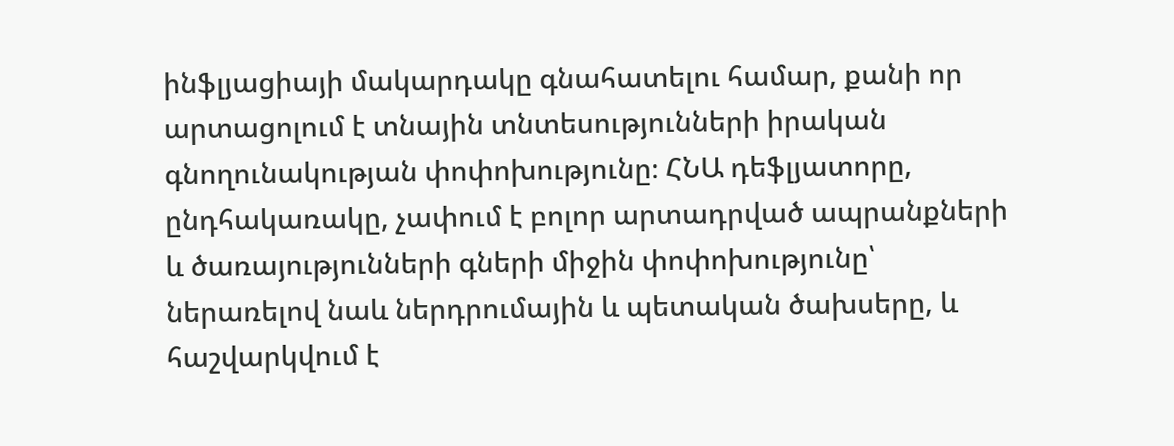ինֆլյացիայի մակարդակը գնահատելու համար, քանի որ արտացոլում է տնային տնտեսությունների իրական գնողունակության փոփոխությունը։ ՀՆԱ դեֆլյատորը, ընդհակառակը, չափում է բոլոր արտադրված ապրանքների և ծառայությունների գների միջին փոփոխությունը՝ ներառելով նաև ներդրումային և պետական ծախսերը, և հաշվարկվում է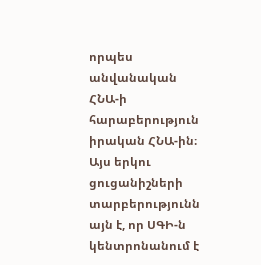որպես անվանական ՀՆԱ-ի հարաբերություն իրական ՀՆԱ-ին։ Այս երկու ցուցանիշների տարբերությունն այն է, որ ՍԳԻ-ն կենտրոնանում է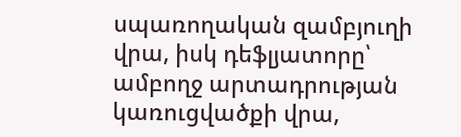սպառողական զամբյուղի վրա, իսկ դեֆլյատորը՝ ամբողջ արտադրության կառուցվածքի վրա,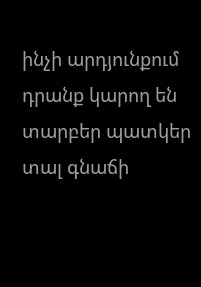ինչի արդյունքում դրանք կարող են տարբեր պատկեր տալ գնաճի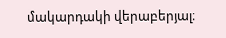մակարդակի վերաբերյալ։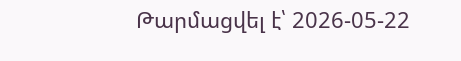Թարմացվել է՝ 2026-05-22